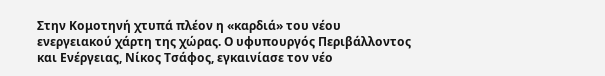Στην Κομοτηνή χτυπά πλέον η «καρδιά» του νέου ενεργειακού χάρτη της χώρας. Ο υφυπουργός Περιβάλλοντος και Ενέργειας, Νίκος Τσάφος, εγκαινίασε τον νέο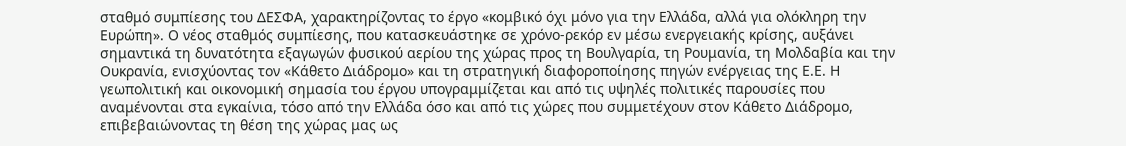σταθμό συμπίεσης του ΔΕΣΦΑ, χαρακτηρίζοντας το έργο «κομβικό όχι μόνο για την Ελλάδα, αλλά για ολόκληρη την Ευρώπη». Ο νέος σταθμός συμπίεσης, που κατασκευάστηκε σε χρόνο-ρεκόρ εν μέσω ενεργειακής κρίσης, αυξάνει σημαντικά τη δυνατότητα εξαγωγών φυσικού αερίου της χώρας προς τη Βουλγαρία, τη Ρουμανία, τη Μολδαβία και την Ουκρανία, ενισχύοντας τον «Κάθετο Διάδρομο» και τη στρατηγική διαφοροποίησης πηγών ενέργειας της Ε.Ε. Η γεωπολιτική και οικονομική σημασία του έργου υπογραμμίζεται και από τις υψηλές πολιτικές παρουσίες που αναμένονται στα εγκαίνια, τόσο από την Ελλάδα όσο και από τις χώρες που συμμετέχουν στον Κάθετο Διάδρομο, επιβεβαιώνοντας τη θέση της χώρας μας ως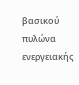βασικού πυλώνα ενεργειακής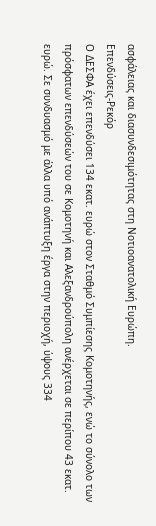ασφάλειας και διασυνδεσιμότητας στη Νοτιοανατολική Ευρώπη.
Επενδύσεις-Ρεκόρ
Ο ΔΕΣΦΑ έχει επενδύσει 134 εκατ. ευρώ στον Σταθμό Συμπίεσης Κομοτηνής, ενώ το σύνολο των πρόσφατων επενδύσεών του σε Κομοτηνή και Αλεξανδρούπολη ανέρχεται σε περίπου 43 εκατ. ευρώ. Σε συνδυασμό με άλλα υπό ανάπτυξη έργα στην περιοχή, ύψους 334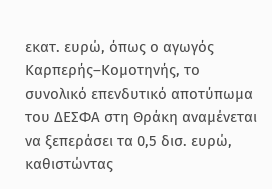εκατ. ευρώ, όπως ο αγωγός Καρπερής–Κομοτηνής, το συνολικό επενδυτικό αποτύπωμα του ΔΕΣΦΑ στη Θράκη αναμένεται να ξεπεράσει τα 0,5 δισ. ευρώ, καθιστώντας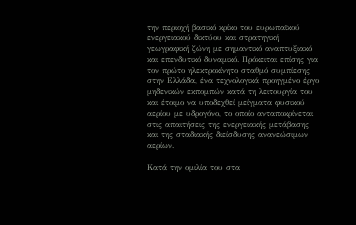την περιοχή βασικό κρίκο του ευρωπαϊκού ενεργειακού δικτύου και στρατηγική γεωγραφική ζώνη με σημαντικό αναπτυξιακό και επενδυτικό δυναμικό. Πρόκειται επίσης για τον πρώτο ηλεκτροκίνητο σταθμό συμπίεσης στην Ελλάδα, ένα τεχνολογικά προηγμένο έργο μηδενικών εκπομπών κατά τη λειτουργία του και έτοιμο να υποδεχθεί μείγματα φυσικού αερίου με υδρογόνο, το οποίο ανταποκρίνεται στις απαιτήσεις της ενεργειακής μετάβασης και της σταδιακής διείσδυσης ανανεώσιμων αερίων.

Κατά την ομιλία του στα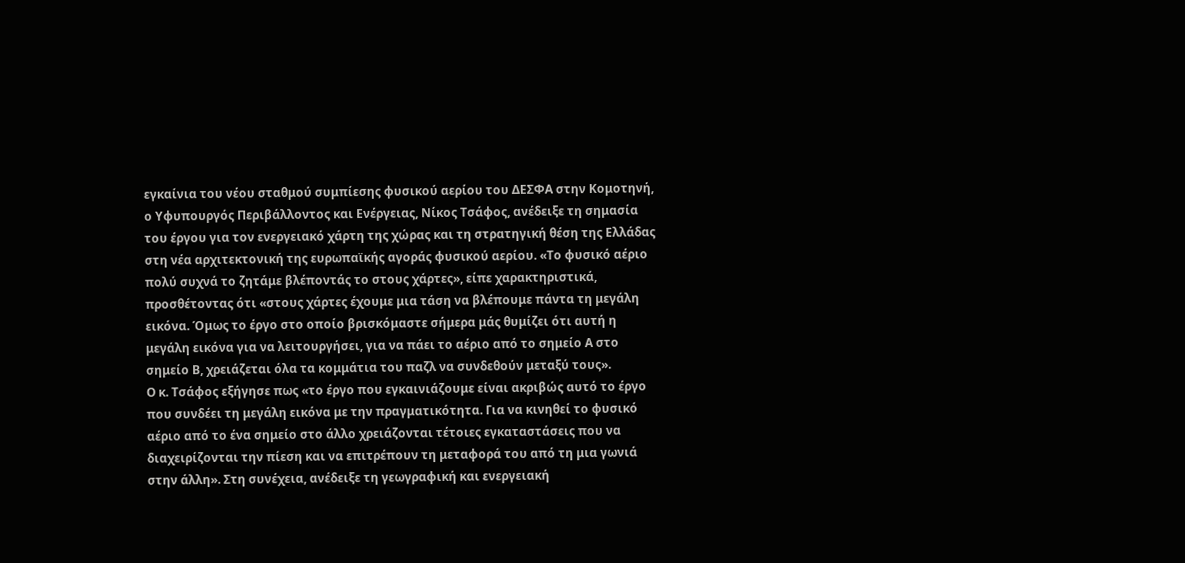εγκαίνια του νέου σταθμού συμπίεσης φυσικού αερίου του ΔΕΣΦΑ στην Κομοτηνή, ο Υφυπουργός Περιβάλλοντος και Ενέργειας, Νίκος Τσάφος, ανέδειξε τη σημασία του έργου για τον ενεργειακό χάρτη της χώρας και τη στρατηγική θέση της Ελλάδας στη νέα αρχιτεκτονική της ευρωπαϊκής αγοράς φυσικού αερίου. «Το φυσικό αέριο πολύ συχνά το ζητάμε βλέποντάς το στους χάρτες», είπε χαρακτηριστικά, προσθέτοντας ότι «στους χάρτες έχουμε μια τάση να βλέπουμε πάντα τη μεγάλη εικόνα. Όμως το έργο στο οποίο βρισκόμαστε σήμερα μάς θυμίζει ότι αυτή η μεγάλη εικόνα για να λειτουργήσει, για να πάει το αέριο από το σημείο Α στο σημείο Β, χρειάζεται όλα τα κομμάτια του παζλ να συνδεθούν μεταξύ τους».
Ο κ. Τσάφος εξήγησε πως «το έργο που εγκαινιάζουμε είναι ακριβώς αυτό το έργο που συνδέει τη μεγάλη εικόνα με την πραγματικότητα. Για να κινηθεί το φυσικό αέριο από το ένα σημείο στο άλλο χρειάζονται τέτοιες εγκαταστάσεις που να διαχειρίζονται την πίεση και να επιτρέπουν τη μεταφορά του από τη μια γωνιά στην άλλη». Στη συνέχεια, ανέδειξε τη γεωγραφική και ενεργειακή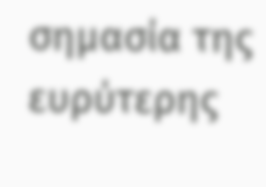σημασία της ευρύτερης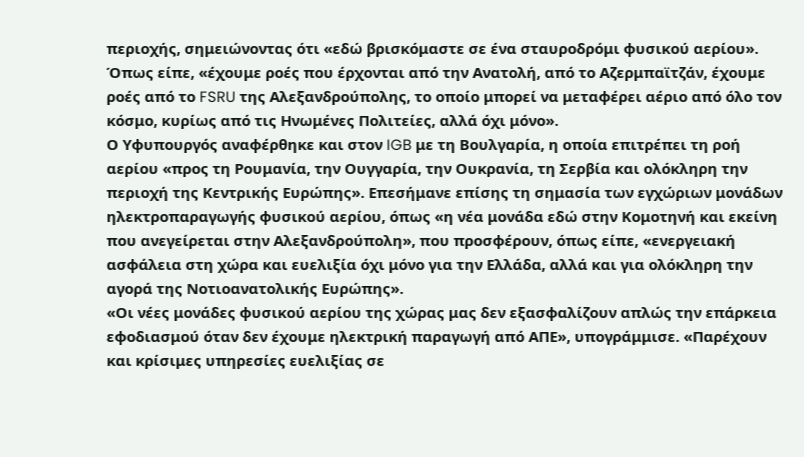περιοχής, σημειώνοντας ότι «εδώ βρισκόμαστε σε ένα σταυροδρόμι φυσικού αερίου». Όπως είπε, «έχουμε ροές που έρχονται από την Ανατολή, από το Αζερμπαϊτζάν, έχουμε ροές από το FSRU της Αλεξανδρούπολης, το οποίο μπορεί να μεταφέρει αέριο από όλο τον κόσμο, κυρίως από τις Ηνωμένες Πολιτείες, αλλά όχι μόνο».
Ο Υφυπουργός αναφέρθηκε και στον IGB με τη Βουλγαρία, η οποία επιτρέπει τη ροή αερίου «προς τη Ρουμανία, την Ουγγαρία, την Ουκρανία, τη Σερβία και ολόκληρη την περιοχή της Κεντρικής Ευρώπης». Επεσήμανε επίσης τη σημασία των εγχώριων μονάδων ηλεκτροπαραγωγής φυσικού αερίου, όπως «η νέα μονάδα εδώ στην Κομοτηνή και εκείνη που ανεγείρεται στην Αλεξανδρούπολη», που προσφέρουν, όπως είπε, «ενεργειακή ασφάλεια στη χώρα και ευελιξία όχι μόνο για την Ελλάδα, αλλά και για ολόκληρη την αγορά της Νοτιοανατολικής Ευρώπης».
«Οι νέες μονάδες φυσικού αερίου της χώρας μας δεν εξασφαλίζουν απλώς την επάρκεια εφοδιασμού όταν δεν έχουμε ηλεκτρική παραγωγή από ΑΠΕ», υπογράμμισε. «Παρέχουν και κρίσιμες υπηρεσίες ευελιξίας σε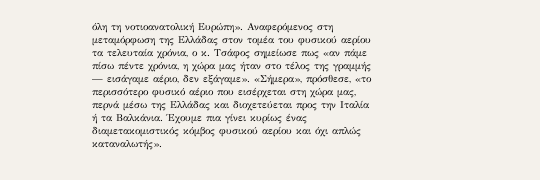όλη τη νοτιοανατολική Ευρώπη». Αναφερόμενος στη μεταμόρφωση της Ελλάδας στον τομέα του φυσικού αερίου τα τελευταία χρόνια, ο κ. Τσάφος σημείωσε πως «αν πάμε πίσω πέντε χρόνια, η χώρα μας ήταν στο τέλος της γραμμής — εισάγαμε αέριο, δεν εξάγαμε». «Σήμερα», πρόσθεσε, «το περισσότερο φυσικό αέριο που εισέρχεται στη χώρα μας, περνά μέσω της Ελλάδας και διοχετεύεται προς την Ιταλία ή τα Βαλκάνια. Έχουμε πια γίνει κυρίως ένας διαμετακομιστικός κόμβος φυσικού αερίου και όχι απλώς καταναλωτής».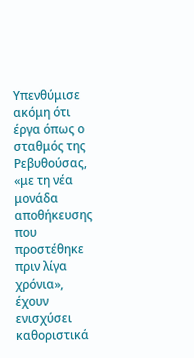Υπενθύμισε ακόμη ότι έργα όπως ο σταθμός της Ρεβυθούσας, «με τη νέα μονάδα αποθήκευσης που προστέθηκε πριν λίγα χρόνια», έχουν ενισχύσει καθοριστικά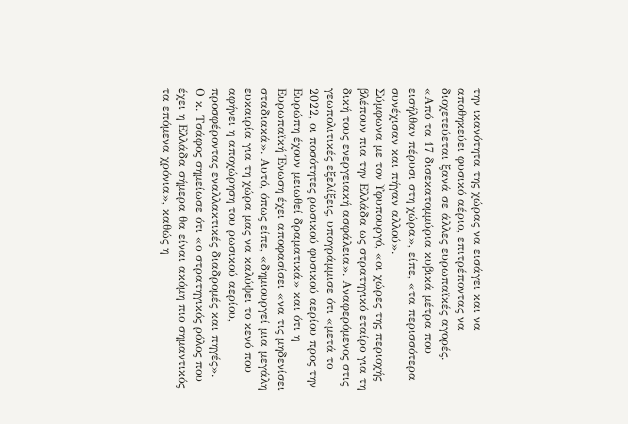την ικανότητα της χώρας να εισάγει και να αποθηκεύει φυσικό αέριο, επιτρέποντας να διοχετεύεται ξανά σε άλλες ευρωπαϊκές αγορές. «Από τα 17 δισεκατομμύρια κυβικά μέτρα που εισήλθαν πέρυσι στη χώρα», είπε, «τα περισσότερα συνέχισαν και πήγαν αλλού».
Σύμφωνα με τον Υφυπουργό, «οι χώρες της περιοχής βλέπουν πια την Ελλάδα ως στρατηγικό εταίρο για τη δική τους ενεργειακή ασφάλεια». Αναφερόμενος στις γεωπολιτικές εξελίξεις, υπογράμμισε ότι «μετά το 2022, οι ποσότητες ρωσικού φυσικού αερίου προς την Ευρώπη έχουν μειωθεί δραματικά» και ότι η Ευρωπαϊκή Ένωση έχει αποφασίσει «να τις μηδενίσει σταδιακά». Αυτό, όπως είπε, «δημιουργεί μια μεγάλη ευκαιρία για τη χώρα μας να καλύψει το κενό που αφήνει η αποχώρηση του ρωσικού αερίου, προσφέροντας εναλλακτικές διαδρομές και πηγές».
Ο κ. Τσάφος σημείωσε ότι «ο στρατηγικός ρόλος που έχει η Ελλάδα σήμερα θα είναι ακόμη πιο σημαντικός τα επόμενα χρόνια», καθώς η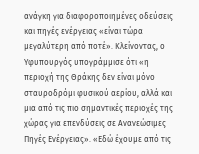ανάγκη για διαφοροποιημένες οδεύσεις και πηγές ενέργειας «είναι τώρα μεγαλύτερη από ποτέ». Κλείνοντας, ο Υφυπουργός υπογράμμισε ότι «η περιοχή της Θράκης δεν είναι μόνο σταυροδρόμι φυσικού αερίου, αλλά και μια από τις πιο σημαντικές περιοχές της χώρας για επενδύσεις σε Ανανεώσιμες Πηγές Ενέργειας». «Εδώ έχουμε από τις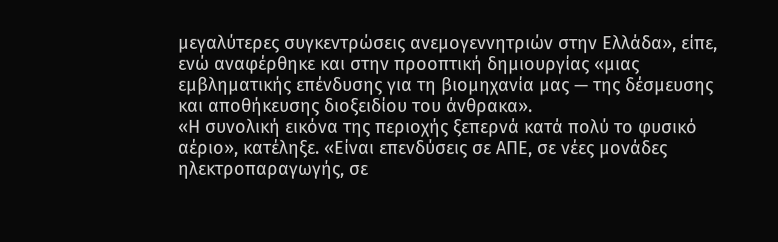μεγαλύτερες συγκεντρώσεις ανεμογεννητριών στην Ελλάδα», είπε, ενώ αναφέρθηκε και στην προοπτική δημιουργίας «μιας εμβληματικής επένδυσης για τη βιομηχανία μας — της δέσμευσης και αποθήκευσης διοξειδίου του άνθρακα».
«Η συνολική εικόνα της περιοχής ξεπερνά κατά πολύ το φυσικό αέριο», κατέληξε. «Είναι επενδύσεις σε ΑΠΕ, σε νέες μονάδες ηλεκτροπαραγωγής, σε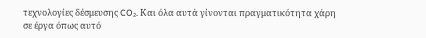τεχνολογίες δέσμευσης CO₂. Και όλα αυτά γίνονται πραγματικότητα χάρη σε έργα όπως αυτό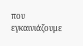που εγκαινιάζουμε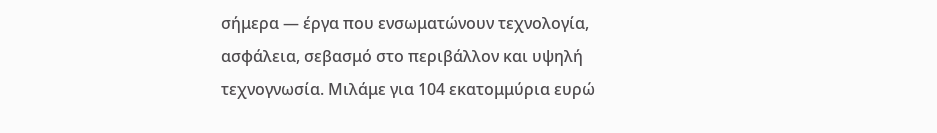σήμερα — έργα που ενσωματώνουν τεχνολογία, ασφάλεια, σεβασμό στο περιβάλλον και υψηλή τεχνογνωσία. Μιλάμε για 104 εκατομμύρια ευρώ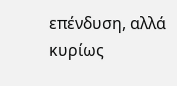επένδυση, αλλά κυρίως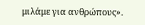μιλάμε για ανθρώπους».